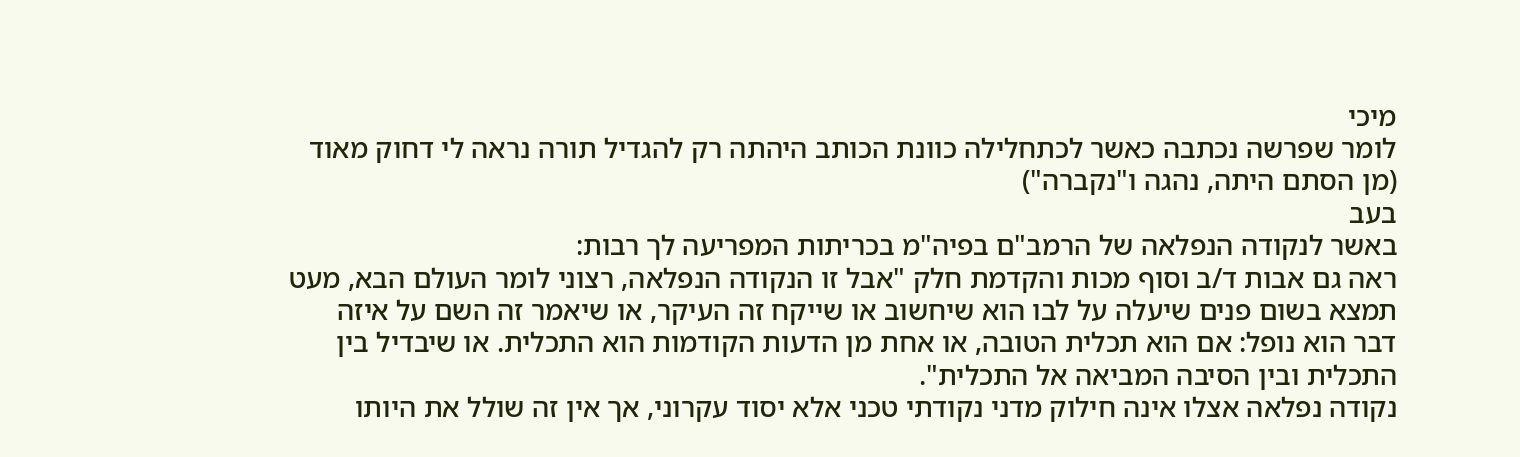מיכי
לומר שפרשה נכתבה כאשר לכתחלילה כוונת הכותב היהתה רק להגדיל תורה נראה לי דחוק מאוד (מן הסתם היתה, נהגה ו"נקברה")
בעב
באשר לנקודה הנפלאה של הרמב"ם בפיה"מ בכריתות המפריעה לך רבות:
ראה גם אבות ד/ב וסוף מכות והקדמת חלק "אבל זו הנקודה הנפלאה, רצוני לומר העולם הבא, מעט תמצא בשום פנים שיעלה על לבו הוא שיחשוב או שייקח זה העיקר, או שיאמר זה השם על איזה דבר הוא נופל: אם הוא תכלית הטובה, או אחת מן הדעות הקודמות הוא התכלית. או שיבדיל בין התכלית ובין הסיבה המביאה אל התכלית".
נקודה נפלאה אצלו אינה חילוק מדני נקודתי טכני אלא יסוד עקרוני, אך אין זה שולל את היותו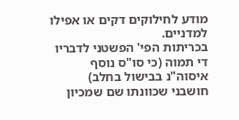מודע לחילוקים דקים או אפילו למדניים.
בכריתות הפי' הפשטני לדבריו די תמוה (כי סו"ס נוסף איסוה"נ בבישול בחלב)
חושבני שכוונתו שם שמכיון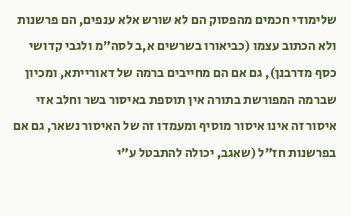שלימודי חכמים מהפסוק הם לא שורש אלא ענפים, הם פרשנות ולא הכתוב עצמו (כביאורו בשרשים א,ב לסה"מ ולגבי קדושי כסף מדרבנן), גם אם הם מחייבים ברמה של דאורייתא, ומכיון שברמה המפורשת בתורה אין תוספת באיסור בשר וחלב אזי איסור זה אינו איסור מוסיף ומעמדו זה של האיסור נשאר, גם אם בפרשנות חז"ל (שאגב, יכולה להתבטל ע"י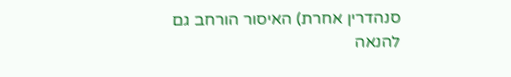סנהדרין אחרת) האיסור הורחב גם להנאה